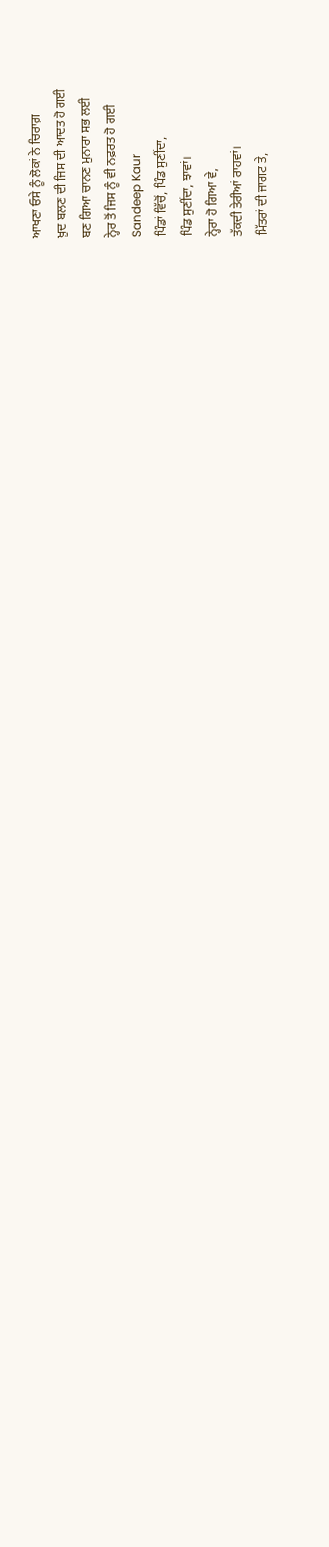ਆਖਣਾ ਓਸੇ ਨੂੰ ਲੋਕਾਂ ਨੇ ਚਿਰਾਗ਼
ਖ਼ੁਦ ਬਲਣ ਦੀ ਜਿਸ ਦੀ ਆਦਤ ਹੋ ਗਈ
ਬਣ ਗਿਆ ਚਾਨਣ ਮੁਨਾਰਾ ਸਭ ਲਈ
ਨ੍ਹੇਰ ਤੋਂ ਜਿਸ ਨੂੰ ਵੀ ਨਫ਼ਰਤ ਹੋ ਗਈ
Sandeep Kaur
ਪਿੰਡਾਂ ਵਿੱਚੋਂ, ਪਿੰਡ ਸੁਣੀਂਦਾ,
ਪਿੰਡ ਸੁਣੀਂਦਾ, ਝਾਵਾਂ।
ਨ੍ਹੇਰਾ ਹੋ ਗਿਆ ਵੇ,
ਤੱਕਦੀ ਤੇਰੀਆਂ ਰਾਹਵਾਂ।
ਮਿੱਤਰਾਂ ਦੀ ਜਾਗਟ ਤੇ,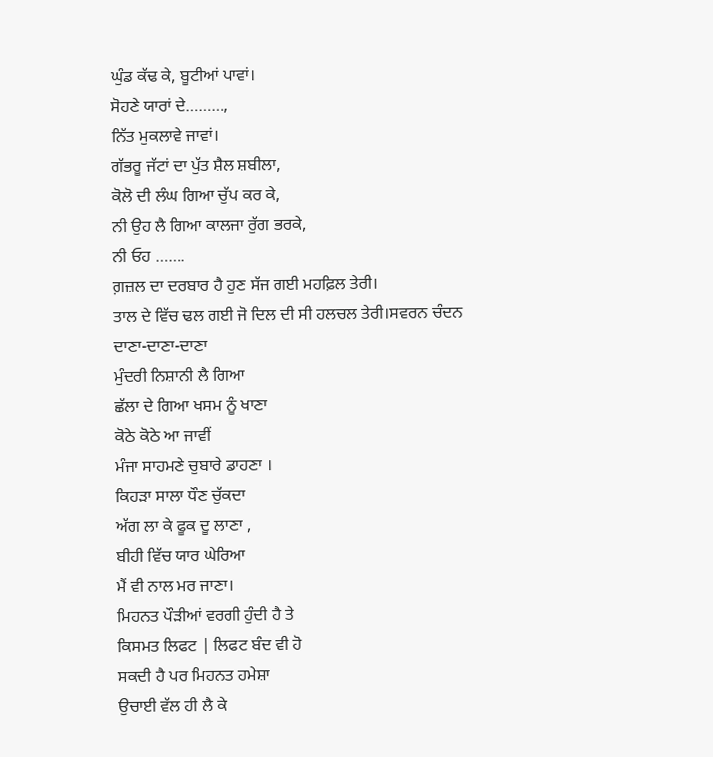ਘੁੰਡ ਕੱਢ ਕੇ, ਬੂਟੀਆਂ ਪਾਵਾਂ।
ਸੋਹਣੇ ਯਾਰਾਂ ਦੇ………,
ਨਿੱਤ ਮੁਕਲਾਵੇ ਜਾਵਾਂ।
ਗੱਭਰੂ ਜੱਟਾਂ ਦਾ ਪੁੱਤ ਸ਼ੈਲ ਸ਼ਬੀਲਾ,
ਕੋਲੋ ਦੀ ਲੰਘ ਗਿਆ ਚੁੱਪ ਕਰ ਕੇ,
ਨੀ ਉਹ ਲੈ ਗਿਆ ਕਾਲਜਾ ਰੁੱਗ ਭਰਕੇ,
ਨੀ ਓਹ …….
ਗ਼ਜ਼ਲ ਦਾ ਦਰਬਾਰ ਹੈ ਹੁਣ ਸੱਜ ਗਈ ਮਹਫ਼ਿਲ ਤੇਰੀ।
ਤਾਲ ਦੇ ਵਿੱਚ ਢਲ ਗਈ ਜੋ ਦਿਲ ਦੀ ਸੀ ਹਲਚਲ ਤੇਰੀ।ਸਵਰਨ ਚੰਦਨ
ਦਾਣਾ-ਦਾਣਾ-ਦਾਣਾ
ਮੁੰਦਰੀ ਨਿਸ਼ਾਨੀ ਲੈ ਗਿਆ
ਛੱਲਾ ਦੇ ਗਿਆ ਖਸਮ ਨੂੰ ਖਾਣਾ
ਕੋਠੇ ਕੋਠੇ ਆ ਜਾਵੀਂ
ਮੰਜਾ ਸਾਹਮਣੇ ਚੁਬਾਰੇ ਡਾਹਣਾ ।
ਕਿਹੜਾ ਸਾਲਾ ਧੌਣ ਚੁੱਕਦਾ
ਅੱਗ ਲਾ ਕੇ ਫੂਕ ਦੂ ਲਾਣਾ ,
ਬੀਹੀ ਵਿੱਚ ਯਾਰ ਘੇਰਿਆ
ਮੈਂ ਵੀ ਨਾਲ ਮਰ ਜਾਣਾ।
ਮਿਹਨਤ ਪੌੜੀਆਂ ਵਰਗੀ ਹੁੰਦੀ ਹੈ ਤੇ
ਕਿਸਮਤ ਲਿਫਟ | ਲਿਫਟ ਬੰਦ ਵੀ ਹੋ
ਸਕਦੀ ਹੈ ਪਰ ਮਿਹਨਤ ਹਮੇਸ਼ਾ
ਉਚਾਈ ਵੱਲ ਹੀ ਲੈ ਕੇ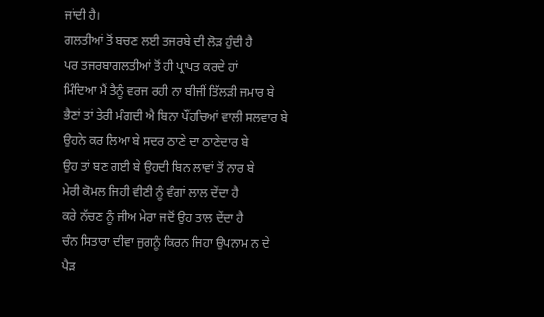ਜਾਂਦੀ ਹੈ।
ਗਲਤੀਆਂ ਤੋਂ ਬਚਣ ਲਈ ਤਜਰਬੇ ਦੀ ਲੋੜ ਹੁੰਦੀ ਹੈ
ਪਰ ਤਜਰਬਾਗਲਤੀਆਂ ਤੋਂ ਹੀ ਪ੍ਰਾਪਤ ਕਰਦੇ ਹਾਂ
ਮਿੰਦਿਆ ਮੈਂ ਤੈਨੂੰ ਵਰਜ ਰਹੀ ਨਾ ਬੀਜੀਂ ਤਿੱਲੜੀ ਜਮਾਰ ਬੇ
ਭੈਣਾਂ ਤਾਂ ਤੇਰੀ ਮੰਗਦੀ ਐ ਬਿਨਾ ਪੌਂਹਚਿਆਂ ਵਾਲੀ ਸਲਵਾਰ ਬੇ
ਉਹਨੇ ਕਰ ਲਿਆ ਬੇ ਸਦਰ ਠਾਣੇ ਦਾ ਠਾਣੇਦਾਰ ਬੇ
ਉਹ ਤਾਂ ਬਣ ਗਈ ਬੇ ਉਹਦੀ ਬਿਨ ਲਾਵਾਂ ਤੋਂ ਨਾਰ ਬੇ
ਮੇਰੀ ਕੋਮਲ ਜਿਹੀ ਵੀਣੀ ਨੂੰ ਵੰਗਾਂ ਲਾਲ ਦੇਂਦਾ ਹੈ
ਕਰੇ ਨੱਚਣ ਨੂੰ ਜੀਅ ਮੇਰਾ ਜਦੋਂ ਉਹ ਤਾਲ ਦੇਂਦਾ ਹੈ
ਚੰਨ ਸਿਤਾਰਾ ਦੀਵਾ ਜੁਗਨੂੰ ਕਿਰਨ ਜਿਹਾ ਉਪਨਾਮ ਨ ਦੇ
ਪੈੜ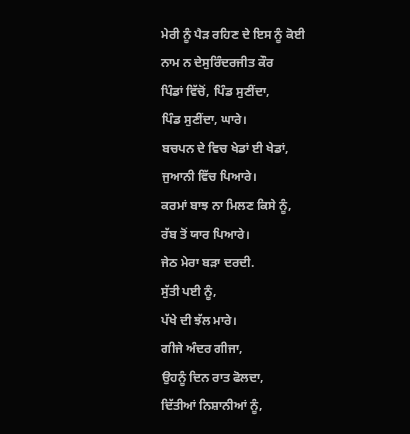ਮੇਰੀ ਨੂੰ ਪੈੜ ਰਹਿਣ ਦੇ ਇਸ ਨੂੰ ਕੋਈ ਨਾਮ ਨ ਦੇਸੁਰਿੰਦਰਜੀਤ ਕੌਰ
ਪਿੰਡਾਂ ਵਿੱਚੋਂ, ਪਿੰਡ ਸੁਣੀਂਦਾ,
ਪਿੰਡ ਸੁਣੀਂਦਾ, ਘਾਰੇ।
ਬਚਪਨ ਦੇ ਵਿਚ ਖੇਡਾਂ ਈ ਖੇਡਾਂ,
ਜੁਆਨੀ ਵਿੱਚ ਪਿਆਰੇ।
ਕਰਮਾਂ ਬਾਝ ਨਾ ਮਿਲਣ ਕਿਸੇ ਨੂੰ,
ਰੱਬ ਤੋਂ ਯਾਰ ਪਿਆਰੇ।
ਜੇਠ ਮੇਰਾ ਬੜਾ ਦਰਦੀ.
ਸੁੱਤੀ ਪਈ ਨੂੰ,
ਪੱਖੇ ਦੀ ਝੱਲ ਮਾਰੇ।
ਗੀਜੇ ਅੰਦਰ ਗੀਜਾ,
ਉਹਨੂੰ ਦਿਨ ਰਾਤ ਫੋਲਦਾ,
ਦਿੱਤੀਆਂ ਨਿਸ਼ਾਨੀਆਂ ਨੂੰ,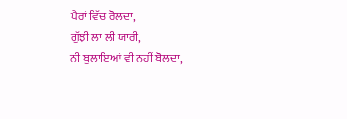ਪੈਰਾਂ ਵਿੱਚ ਰੋਲਦਾ,
ਗੁੱਝੀ ਲਾ ਲੀ ਯਾਰੀ,
ਨੀ ਬੁਲਾਇਆਂ ਵੀ ਨਹੀਂ ਬੋਲਦਾ,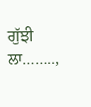ਗੁੱਝੀ ਲਾ……..,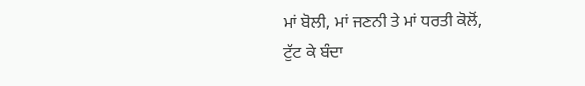ਮਾਂ ਬੋਲੀ, ਮਾਂ ਜਣਨੀ ਤੇ ਮਾਂ ਧਰਤੀ ਕੋਲੋਂ,
ਟੁੱਟ ਕੇ ਬੰਦਾ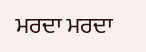ਮਰਦਾ ਮਰਦਾ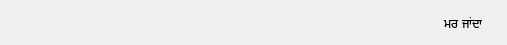ਮਰ ਜਾਂਦਾ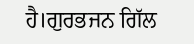ਹੈ।ਗੁਰਭਜਨ ਗਿੱਲ